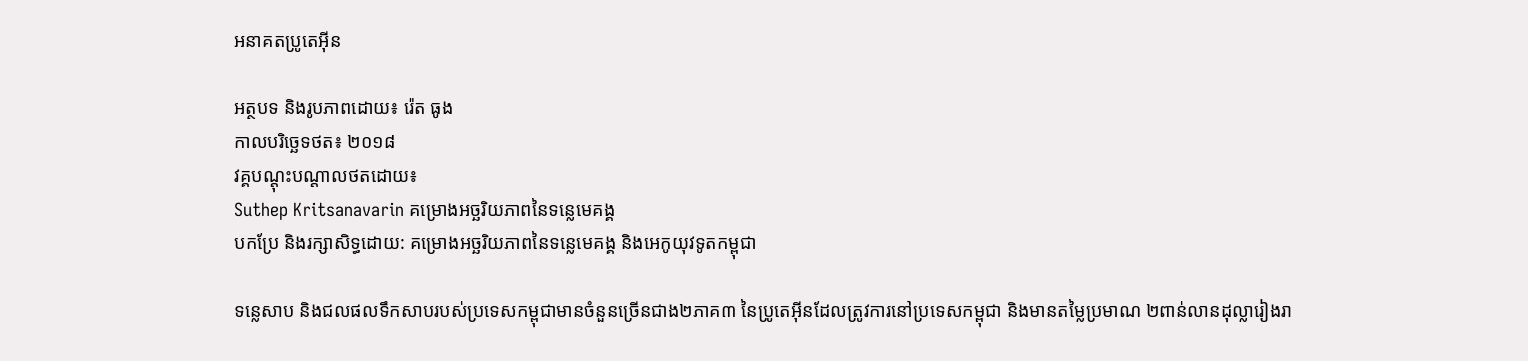អនាគតប្រូតេអ៊ីន

អត្ថបទ និងរូបភាពដោយ៖ រ៉េត ធូង
កាលបរិច្ឆេទថត៖ ២០១៨
វគ្គបណ្ដុះបណ្ដាលថតដោយ៖
Suthep Kritsanavarin គម្រោងអច្ឆរិយភាពនៃទន្លេមេគង្គ
បកប្រែ និងរក្សាសិទ្ធដោយ: គម្រោងអច្ឆរិយភាពនៃទន្លេមេគង្គ និងអេកូយុវទូតកម្ពុជា

ទន្លេសាប និងជលផលទឹកសាបរបស់ប្រទេសកម្ពុជាមានចំនួនច្រើនជាង២ភាគ៣ នៃប្រូតេអ៊ីនដែលត្រូវការនៅប្រទេសកម្ពុជា និងមានតម្លៃប្រមាណ ២ពាន់លានដុល្លារៀងរា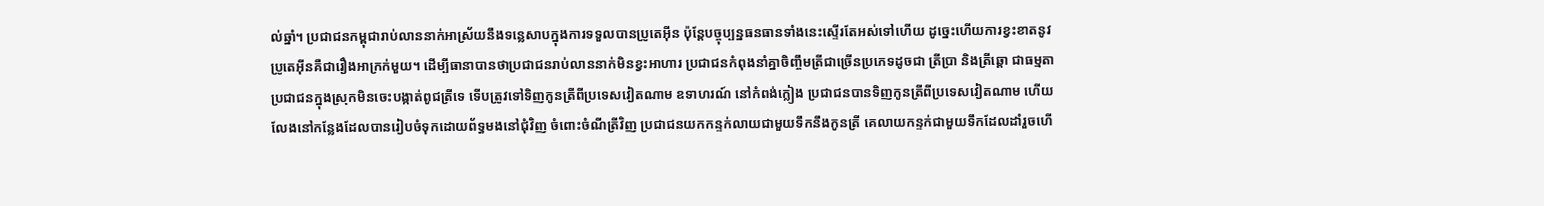ល់ឆ្នាំ។ ប្រជាជនកម្ពុជារាប់លាននាក់អាស្រ័យនឹងទន្លេសាបក្នុងការទទួលបានប្រូតេអ៊ីន ប៉ុន្តែបច្ចុប្បន្នធនធានទាំងនេះស្ទើរតែអស់ទៅហើយ ដូច្នេះហើយការខ្វះខាតនូវប្រូតេអ៊ីនគឺជារឿងអាក្រក់មួយ។ ដើម្បីធានាបានថាប្រជាជនរាប់លាននាក់មិនខ្វះអាហារ ប្រជាជនកំពុងនាំគ្នាចិញ្ចឹមត្រីជាច្រើនប្រភេទដូចជា ត្រីប្រា និងត្រីឆ្ដោ ជាធម្មតាប្រជាជនក្នុងស្រុកមិនចេះបង្កាត់ពូជត្រីទេ ទើបត្រូវទៅទិញកូនត្រីពីប្រទេសវៀតណាម ឧទាហរណ៍ នៅកំពង់ក្លៀង ប្រជាជនបានទិញកូនត្រីពីប្រទេសវៀតណាម ហើយលែងនៅកន្លែងដែលបានរៀបចំទុកដោយព័ទ្ធមងនៅជុំវិញ ចំពោះចំណីត្រីវិញ ប្រជាជនយកកន្ទក់លាយជាមួយទឹកនឹងកូនត្រី គេលាយកន្ទក់ជាមួយទឹកដែលដាំរួចហើ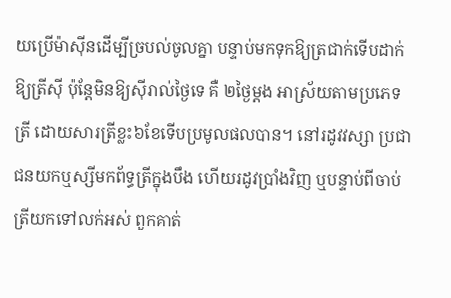យប្រើម៉ាស៊ីនដើម្បីច្របល់ចូលគ្នា បន្ទាប់មកទុកឱ្យត្រជាក់ទើបដាក់ឱ្យត្រីស៊ី ប៉ុន្តែមិនឱ្យស៊ីរាល់ថ្ងៃទេ គឺ ២ថ្ងៃម្ដង អាស្រ័យតាមប្រភេទត្រី ដោយសារត្រីខ្លះ៦ខែទើបប្រមូលផលបាន។ នៅរដូវវស្សា ប្រជាជនយកឬស្សីមកព័ទ្ធត្រីក្នុងបឹង ហើយរដូវប្រាំងវិញ ឬបន្ទាប់ពីចាប់ត្រីយកទៅលក់អស់ ពួកគាត់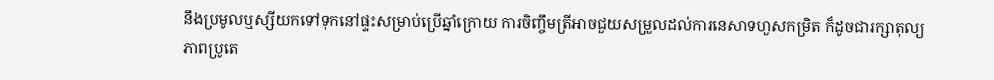នឹងប្រមូលឬស្សីយកទៅទុកនៅផ្ទះសម្រាប់ប្រើឆ្នាំក្រោយ ការចិញ្ចឹមត្រីអាចជួយសម្រួលដល់ការនេសាទហួសកម្រិត ក៏ដូចជារក្សាតុល្យភាពប្រូតេ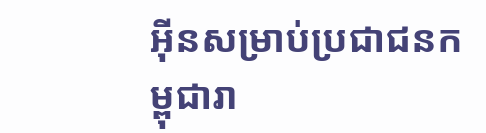អ៊ីនសម្រាប់ប្រជាជនកម្ពុជារា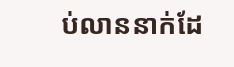ប់លាននាក់ដែ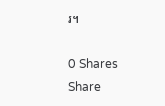រ។

0 Shares
Share